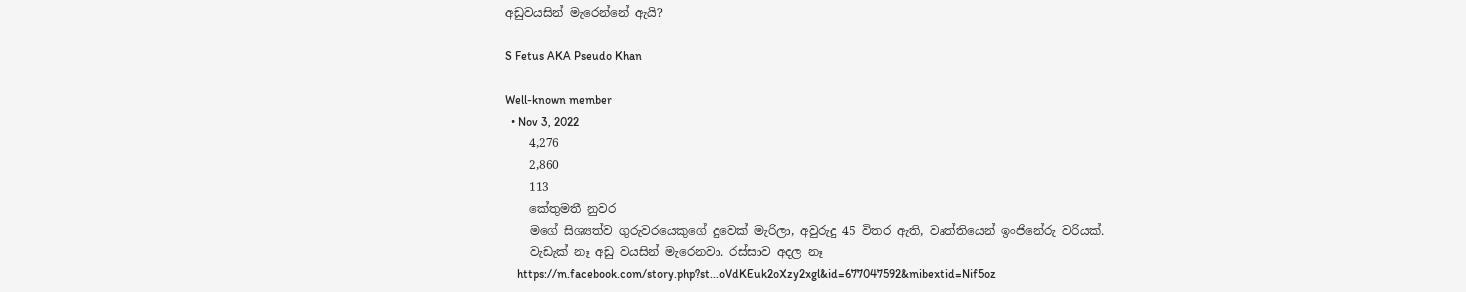අඩුවයසින් මැරෙන්නේ ඇයි?

S Fetus AKA Pseudo Khan

Well-known member
  • Nov 3, 2022
    4,276
    2,860
    113
    කේතුමතී නුවර
    මගේ සිශ්‍යත්ව ගුරුවරයෙකුගේ දුවෙක් මැරිලා, අවුරුදු 45 විතර ඇති, වෘත්තියෙන් ඉංජිනේරු වරියක්.
    වැඩැක් නෑ අඩු වයසින් මැරෙනවා. රස්සාව අදල නෑ
    https://m.facebook.com/story.php?st...oVdKEuk2oXzy2xgl&id=677047592&mibextid=Nif5oz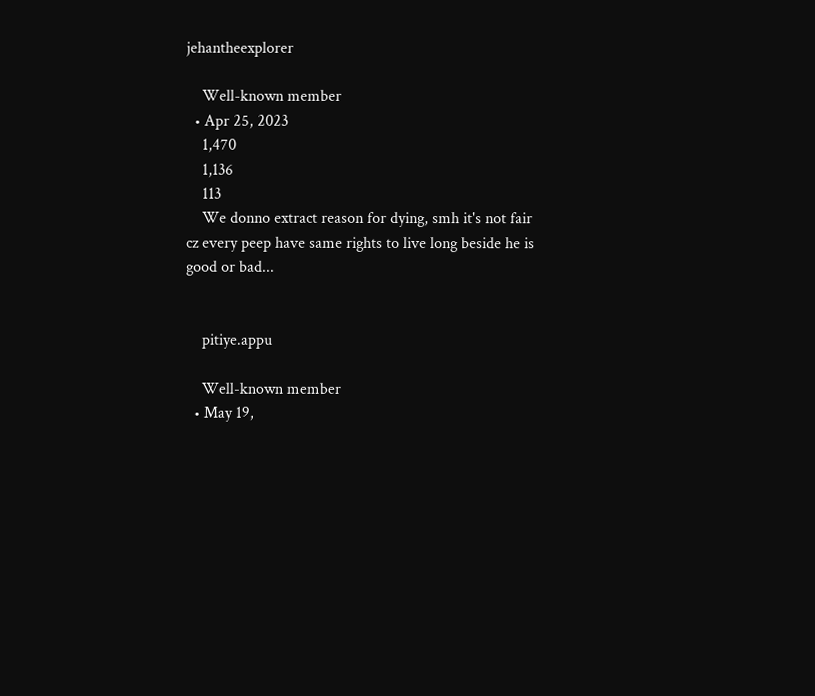jehantheexplorer

    Well-known member
  • Apr 25, 2023
    1,470
    1,136
    113
    We donno extract reason for dying, smh it's not fair cz every peep have same rights to live long beside he is good or bad...


    pitiye.appu

    Well-known member
  • May 19,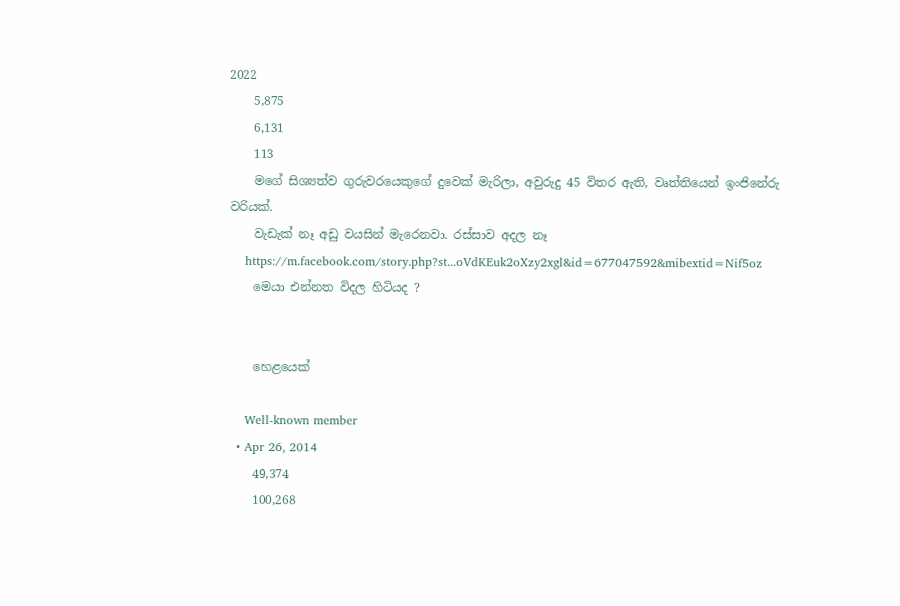2022
    5,875
    6,131
    113
    මගේ සිශ්‍යත්ව ගුරුවරයෙකුගේ දුවෙක් මැරිලා, අවුරුදු 45 විතර ඇති, වෘත්තියෙන් ඉංජිනේරු වරියක්.
    වැඩැක් නෑ අඩු වයසින් මැරෙනවා. රස්සාව අදල නෑ
    https://m.facebook.com/story.php?st...oVdKEuk2oXzy2xgl&id=677047592&mibextid=Nif5oz
    මෙයා එන්නත විදල හිටියද ?


    හෙළයෙක්

    Well-known member
  • Apr 26, 2014
    49,374
    100,268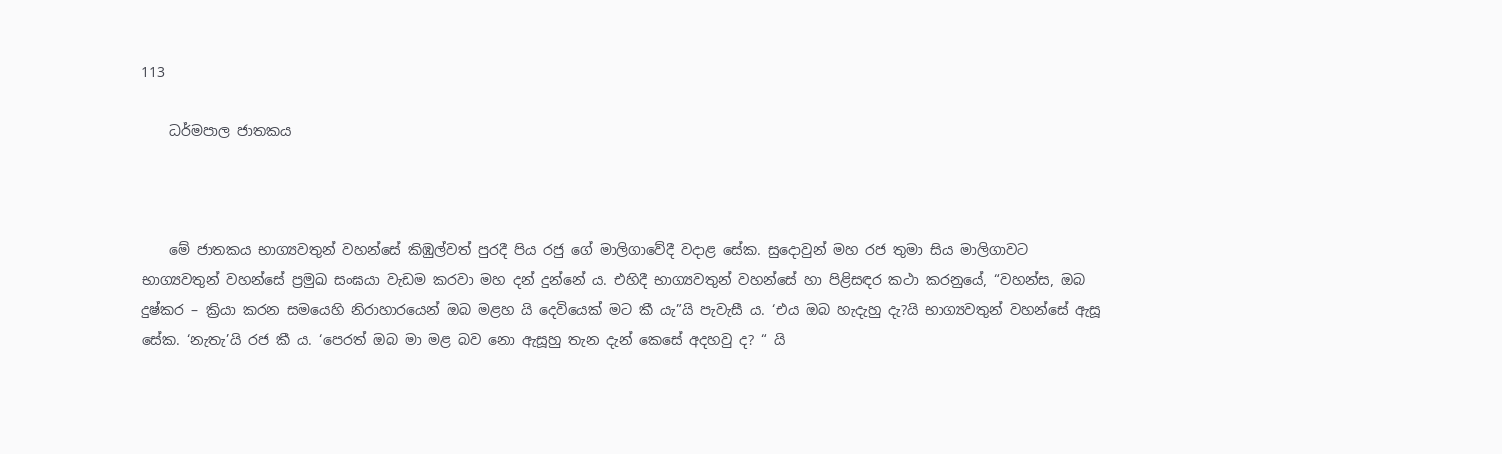113

    ධර්මපාල ජාතකය



    මේ ජාතකය භාග්‍යවතුන් වහන්සේ කිඹුල්වත් පුරදී පිය රජු ගේ මාලිගාවේදී වදාළ සේක. සුදොවුන් මහ රජ තුමා සිය මාලිගාවට භාග්‍යවතුන් වහන්සේ ප්‍රමුඛ සංඝයා වැඩම කරවා මහ දන් දුන්නේ ය. එහිදී භාග්‍යවතුන් වහන්සේ හා පිළිසඳර කථා කරනුයේ, “වහන්ස, ඔබ දුෂ්කර – ක්‍රියා කරන සමයෙහි නිරාහාරයෙන් ඔබ මළහ යි දෙවියෙක් මට කී යැ”යි පැවැසී ය. ‘එය ඔබ හැදැහු දැ?යි භාග්‍යවතුන් වහන්සේ ඇසූ සේක. ‘නැතැ’යි රජ කී ය. ‘පෙරත් ඔබ මා මළ බව නො ඇසූහු තැන දැන් කෙසේ අදහවු ද? “ යි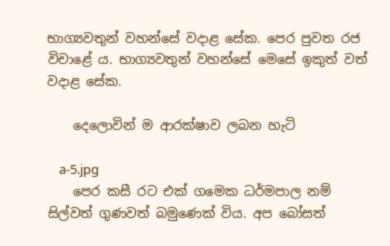භාග්‍යවතුන් වහන්සේ වදාළ සේක. පෙර පුවත රජ විචාළේ ය. භාග්‍යවතුන් වහන්සේ මෙසේ ඉකුත් වත් වදාළ සේක.

    දෙලොවින් ම ආරක්ෂාව ලබන හැටි

    a-5.jpg
    පෙර කසී රට එක් ගමෙක ධර්මපාල නම් සිල්වත් ගුණවත් බමුණෙක් විය. අප බෝසත්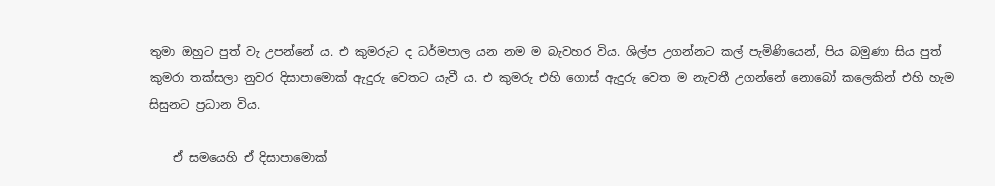තුමා ඔහුට පුත් වැ උපන්නේ ය. එ කුමරුට ද ධර්මපාල යන නම ම බැවහර විය. ශිල්ප උගන්නට කල් පැමිණියෙන්, පිය බමුණා සිය පුත් කුමරා තක්සලා නුවර දිසාපාමොක් ඇදුරු වෙතට යැවී ය. එ කුමරු එහි ගොස් ඇදුරු වෙත ම නැවතී උගන්නේ නොබෝ කලෙකින් එහි හැම සිසුනට ප්‍රධාන විය.

    ඒ සමයෙහි ඒ දිසාපාමොක්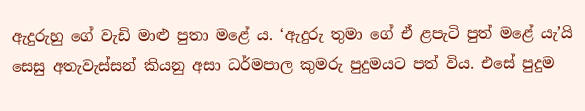ඇදුරුහු ගේ වැඩි මාළු පුතා මළේ ය. ‘ඇදුරු තුමා ගේ ඒ ළපැටි පුත් මළේ යැ’යි සෙසු අතැවැස්සන් කියනු අසා ධර්මපාල කුමරු පුදුමයට පත් විය. එසේ පුදුම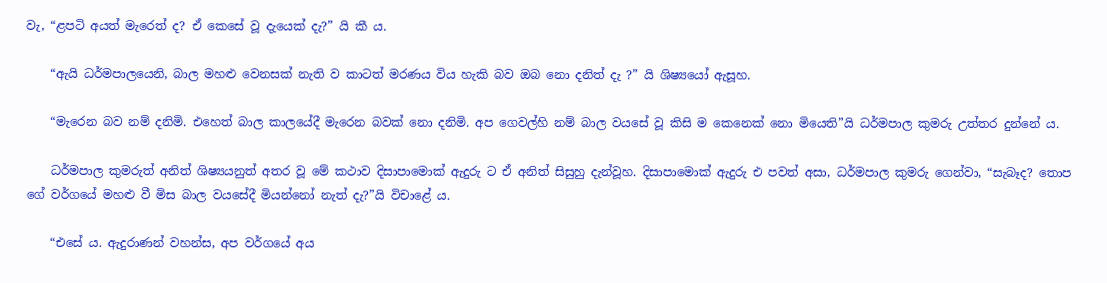වැ, “ළපටි අයත් මැරෙත් ද? ඒ කෙසේ වූ දැයෙක් දැ?” යි කී ය.

    “ඇයි ධර්මපාලයෙනි, බාල මහළු වෙනසක් නැති ව කාටත් මරණය විය හැකි බව ඔබ නො දනිත් දැ ?” යි ශිෂ්‍යයෝ ඇසූහ.

    “මැරෙන බව නම් දනිමි. එහෙත් බාල කාලයේදී මැරෙන බවක් නො දනිමි. අප ගෙවල්හි නම් බාල වයසේ වූ කිසි ම කෙනෙක් නො මියෙති”යි ධර්මපාල කුමරු උත්තර දුන්නේ ය.

    ධර්මපාල කුමරුත් අනිත් ශිෂ්‍යයනුත් අතර වූ මේ කථාව දිසාපාමොක් ඇදුරු ට ඒ අනිත් සිසුහු දැන්වූහ. දිසාපාමොක් ඇදුරු එ පවත් අසා, ධර්මපාල කුමරු ගෙන්වා, “සැබෑද? තොප ගේ වර්ගයේ මහළු වී මිස බාල වයසේදී මියන්නෝ නැත් දැ?”යි විචාළේ ය.

    “එසේ ය. ඇදුරාණන් වහන්ස, අප වර්ගයේ අය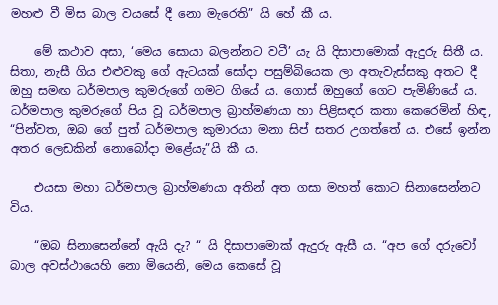මහළු වී මිස බාල වයසේ දී නො මැරෙති” යි හේ කී ය.

    මේ කථාව අසා, ‘මෙය සොයා බලන්නට වටී’ යැ යි දිසාපාමොක් ඇදුරු සිතී ය. සිතා, නැසී ගිය එළුවකු ගේ ඇටයක් සෝදා පසුම්බියෙක ලා අතැවැස්සකු අතට දී ඔහු සමඟ ධර්මපාල කුමරුගේ ගමට ගියේ ය. ගොස් ඔහුගේ ගෙට පැමිණියේ ය. ධර්මපාල කුමරුගේ පිය වූ ධර්මපාල බ්‍රාහ්මණයා හා පිළිසඳර කතා කෙරෙමින් හිඳ, “පින්වත, ඔබ ගේ පුත් ධර්මපාල කුමාරයා මනා සිප් සතර උගත්තේ ය. එසේ ඉන්න අතර ලෙඩකින් නොබෝදා මළේයැ”යි කී ය.

    එයසා මහා ධර්මපාල බ්‍රාහ්මණයා අතින් අත ගසා මහත් කොට සිනාසෙන්නට විය.

    “ඔබ සිනාසෙන්නේ ඇයි දැ? “ යි දිසාපාමොක් ඇදුරු ඇසී ය. “අප ගේ දරුවෝ බාල අවස්ථායෙහි නො මියෙනි, මෙය කෙසේ වූ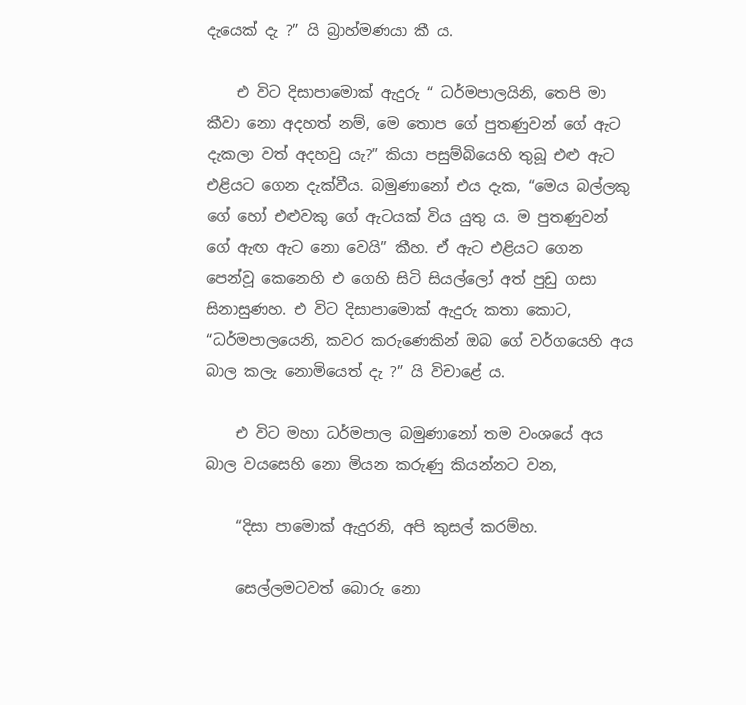දැයෙක් දැ ?” යි බ්‍රාහ්මණයා කී ය.

    එ විට දිසාපාමොක් ඇදුරු “ ධර්මපාලයිනි, තෙපි මා කීවා නො අදහත් නම්, මෙ තොප ගේ පුතණුවන් ගේ ඇට දැකලා වත් අදහවු යැ?” කියා පසුම්බියෙහි තුබූ එළු ඇට එළියට ගෙන දැක්වීය. බමුණානෝ එය දැක, “මෙය බල්ලකු ගේ හෝ එළුවකු ගේ ඇටයක් විය යුතු ය. ම පුතණුවන් ගේ ඇඟ ඇට නො වෙයි” කීහ. ඒ ඇට එළියට ගෙන පෙන්වූ කෙනෙහි එ ගෙහි සිටි සියල්ලෝ අත් පුඩු ගසා සිනාසුණහ. එ විට දිසාපාමොක් ඇදුරු කතා කොට, “ධර්මපාලයෙනි, කවර කරුණෙකින් ඔබ ගේ වර්ගයෙහි අය බාල කලැ නොමියෙත් දැ ?” යි විචාළේ ය.

    එ විට මහා ධර්මපාල බමුණානෝ තම වංශයේ අය බාල වයසෙහි නො මියන කරුණු කියන්නට වන,

    “දිසා පාමොක් ඇදුරනි, අපි කුසල් කරම්හ.

    සෙල්ලමටවත් බොරු නො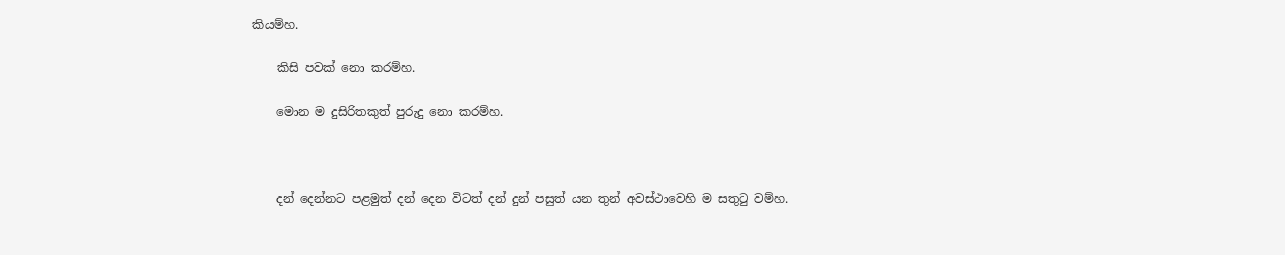කියම්හ.

    කිසි පවක් නො කරම්හ.

    මොන ම දුසිරිතකුත් පුරුදු නො කරම්හ.



    දන් දෙන්නට පළමුත් දන් දෙන විටත් දන් දුන් පසුත් යන තුන් අවස්ථාවෙහි ම සතුටු වම්හ.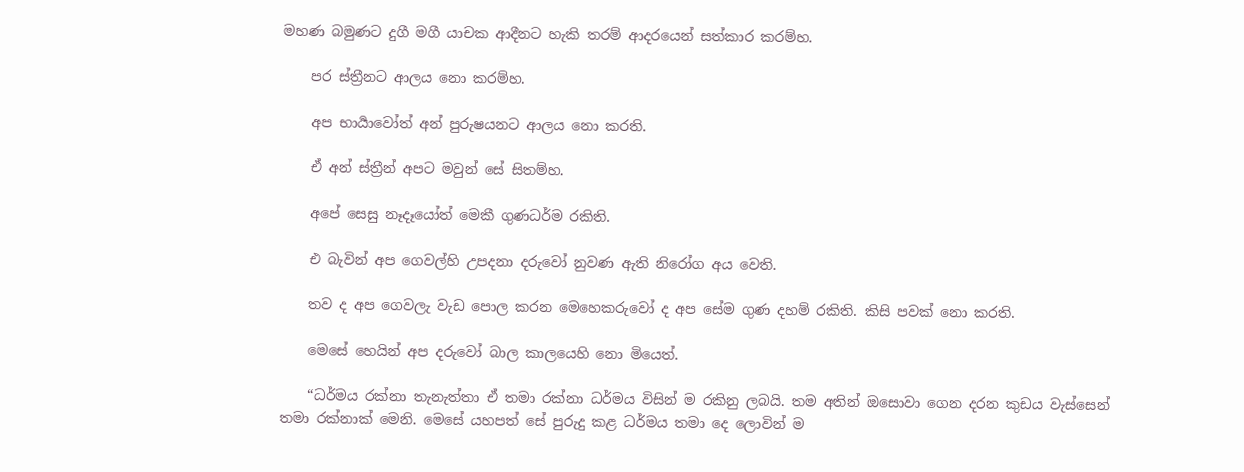මහණ බමුණට දුගී මගී යාචක ආදීනට හැකි තරම් ආදරයෙන් සත්කාර කරම්හ.

    පර ස්ත්‍රීනට ආලය නො කරම්හ.

    අප භාර්‍යාවෝත් අන් පුරුෂයනට ආලය නො කරති.

    ඒ අන් ස්ත්‍රීන් අපට මවුන් සේ සිතම්හ.

    අපේ සෙසු නෑදෑයෝත් මෙකී ගුණධර්ම රකිති.

    එ බැවින් අප ගෙවල්හි උපදනා දරුවෝ නුවණ ඇති නිරෝග අය වෙති.

    තව ද අප ගෙවලැ වැඩ පොල කරන මෙහෙකරුවෝ ද අප සේම ගුණ දහම් රකිති. කිසි පවක් නො කරති.

    මෙසේ හෙයින් අප දරුවෝ බාල කාලයෙහි නො මියෙත්.

    “ධර්මය රක්නා තැනැත්තා ඒ තමා රක්නා ධර්මය විසින් ම රකිනු ලබයි. තම අතින් ඔසොවා ගෙන දරන කුඩය වැස්සෙන් තමා රක්නාක් මෙනි. මෙසේ යහපත් සේ පුරුදු කළ ධර්මය තමා දෙ ලොවින් ම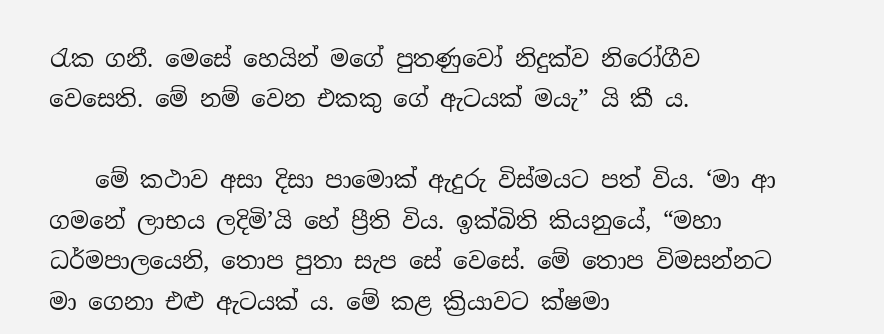රැක ගනී. මෙසේ හෙයින් මගේ පුතණුවෝ නිදුක්ව නිරෝගීව වෙසෙති. මේ නම් වෙන එකකු ගේ ඇටයක් මයැ” යි කී ය.

    මේ කථාව අසා දිසා පාමොක් ඇදුරු විස්මයට පත් විය. ‘මා ආ ගමනේ ලාභය ලදිමි’යි හේ ප්‍රීති විය. ඉක්බිති කියනුයේ, “මහා ධර්මපාලයෙනි, තොප පුතා සැප සේ වෙසේ. මේ තොප විමසන්නට මා ගෙනා එළු ඇටයක් ය. මේ කළ ක්‍රියාවට ක්ෂමා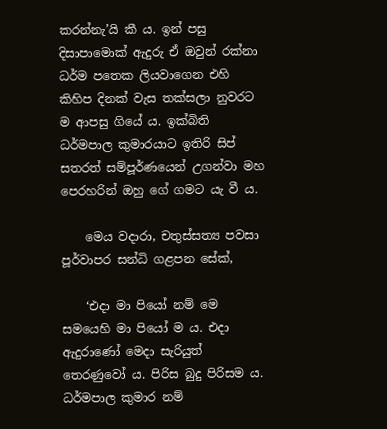කරන්නැ’යි කී ය. ඉන් පසු දිසාපාමොක් ඇදුරු ඒ ඔවුන් රක්නා ධර්ම පතෙක ලියවාගෙන එහි කිහිප දිනක් වැස තක්සලා නුවරට ම ආපසු ගියේ ය. ඉක්බිති ධර්මපාල කුමාරයාට ඉතිරි සිප් සතරත් සම්පූර්ණයෙන් උගන්වා මහ පෙරහරින් ඔහු ගේ ගමට යැ වී ය.

    මෙය වදාරා, චතුස්සත්‍ය පවසා පූර්වාපර සන්ධි ගළපන සේක්,

    ‘එදා මා පියෝ නම් මෙ සමයෙහි මා පියෝ ම ය. එදා ඇදුරාණෝ මෙදා සැරියුත් තෙරණුවෝ ය. පිරිස බුදු පිරිසම ය. ධර්මපාල කුමාර නම්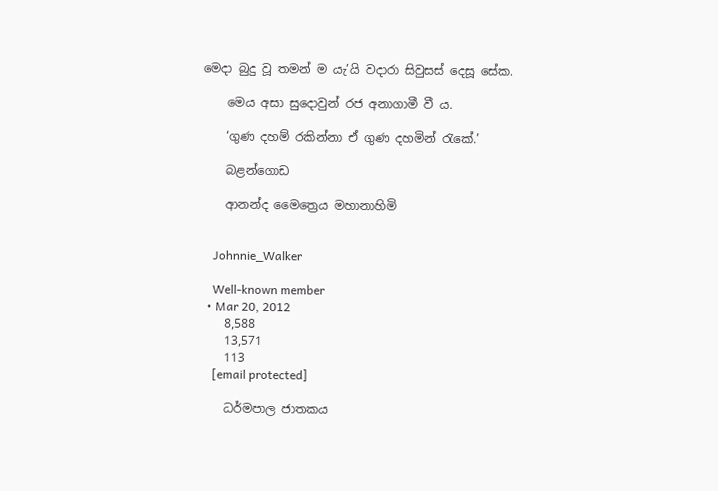මෙදා බුදු වූ තමන් ම යැ’යි වදාරා සිවුසස් දෙසූ සේක.

    මෙය අසා සුදොවුන් රජ අනාගාමී වී ය.

    ‘ගුණ දහම් රකින්නා ඒ ගුණ දහමින් රැකේ.’

    බළන්ගොඩ

    ආනන්ද මෛත්‍රෙය මහානාහිමි


    Johnnie_Walker

    Well-known member
  • Mar 20, 2012
    8,588
    13,571
    113
    [email protected]

    ධර්මපාල ජාතකය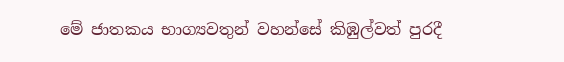මේ ජාතකය භාග්‍යවතුන් වහන්සේ කිඹුල්වත් පුරදී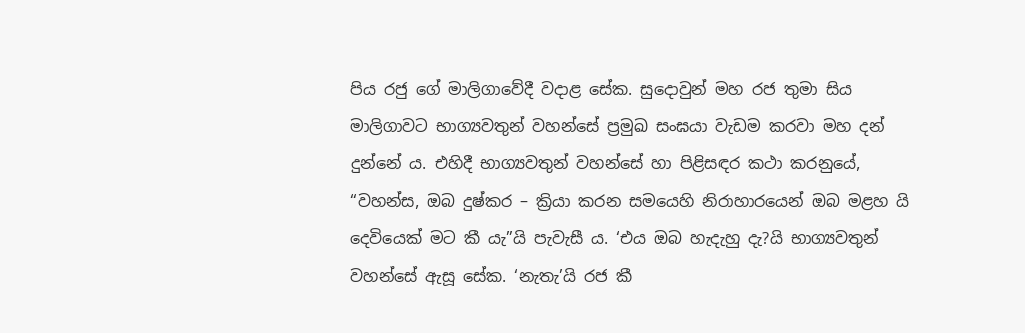පිය රජු ගේ මාලිගාවේදී වදාළ සේක. සුදොවුන් මහ රජ තුමා සිය මාලිගාවට භාග්‍යවතුන් වහන්සේ ප්‍රමුඛ සංඝයා වැඩම කරවා මහ දන් දුන්නේ ය. එහිදී භාග්‍යවතුන් වහන්සේ හා පිළිසඳර කථා කරනුයේ, “වහන්ස, ඔබ දුෂ්කර – ක්‍රියා කරන සමයෙහි නිරාහාරයෙන් ඔබ මළහ යි දෙවියෙක් මට කී යැ”යි පැවැසී ය. ‘එය ඔබ හැදැහු දැ?යි භාග්‍යවතුන් වහන්සේ ඇසූ සේක. ‘නැතැ’යි රජ කී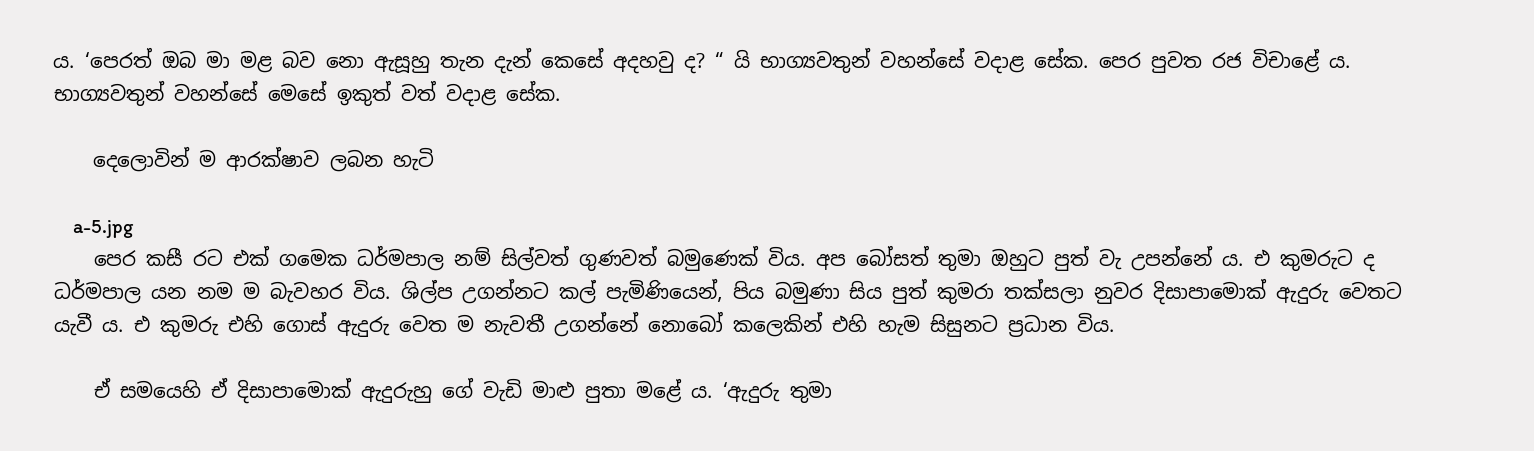ය. ‘පෙරත් ඔබ මා මළ බව නො ඇසූහු තැන දැන් කෙසේ අදහවු ද? “ යි භාග්‍යවතුන් වහන්සේ වදාළ සේක. පෙර පුවත රජ විචාළේ ය. භාග්‍යවතුන් වහන්සේ මෙසේ ඉකුත් වත් වදාළ සේක.

    දෙලොවින් ම ආරක්ෂාව ලබන හැටි

    a-5.jpg
    පෙර කසී රට එක් ගමෙක ධර්මපාල නම් සිල්වත් ගුණවත් බමුණෙක් විය. අප බෝසත් තුමා ඔහුට පුත් වැ උපන්නේ ය. එ කුමරුට ද ධර්මපාල යන නම ම බැවහර විය. ශිල්ප උගන්නට කල් පැමිණියෙන්, පිය බමුණා සිය පුත් කුමරා තක්සලා නුවර දිසාපාමොක් ඇදුරු වෙතට යැවී ය. එ කුමරු එහි ගොස් ඇදුරු වෙත ම නැවතී උගන්නේ නොබෝ කලෙකින් එහි හැම සිසුනට ප්‍රධාන විය.

    ඒ සමයෙහි ඒ දිසාපාමොක් ඇදුරුහු ගේ වැඩි මාළු පුතා මළේ ය. ‘ඇදුරු තුමා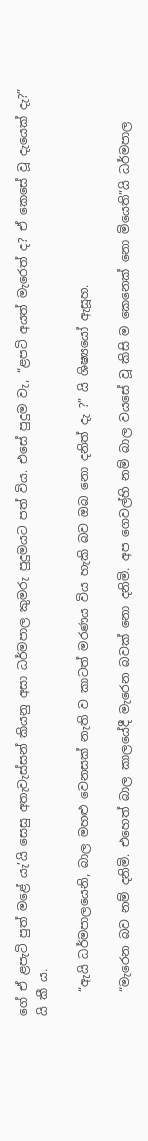ගේ ඒ ළපැටි පුත් මළේ යැ’යි සෙසු අතැවැස්සන් කියනු අසා ධර්මපාල කුමරු පුදුමයට පත් විය. එසේ පුදුම වැ, “ළපටි අයත් මැරෙත් ද? ඒ කෙසේ වූ දැයෙක් දැ?” යි කී ය.

    “ඇයි ධර්මපාලයෙනි, බාල මහළු වෙනසක් නැති ව කාටත් මරණය විය හැකි බව ඔබ නො දනිත් දැ ?” යි ශිෂ්‍යයෝ ඇසූහ.

    “මැරෙන බව නම් දනිමි. එහෙත් බාල කාලයේදී මැරෙන බවක් නො දනිමි. අප ගෙවල්හි නම් බාල වයසේ වූ කිසි ම කෙනෙක් නො මියෙති”යි ධර්මපාල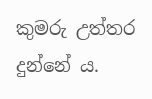කුමරු උත්තර දුන්නේ ය.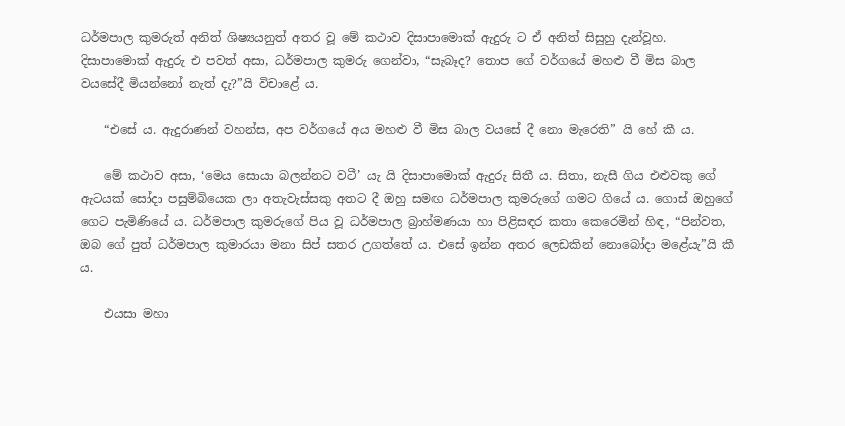ධර්මපාල කුමරුත් අනිත් ශිෂ්‍යයනුත් අතර වූ මේ කථාව දිසාපාමොක් ඇදුරු ට ඒ අනිත් සිසුහු දැන්වූහ. දිසාපාමොක් ඇදුරු එ පවත් අසා, ධර්මපාල කුමරු ගෙන්වා, “සැබෑද? තොප ගේ වර්ගයේ මහළු වී මිස බාල වයසේදී මියන්නෝ නැත් දැ?”යි විචාළේ ය.

    “එසේ ය. ඇදුරාණන් වහන්ස, අප වර්ගයේ අය මහළු වී මිස බාල වයසේ දී නො මැරෙති” යි හේ කී ය.

    මේ කථාව අසා, ‘මෙය සොයා බලන්නට වටී’ යැ යි දිසාපාමොක් ඇදුරු සිතී ය. සිතා, නැසී ගිය එළුවකු ගේ ඇටයක් සෝදා පසුම්බියෙක ලා අතැවැස්සකු අතට දී ඔහු සමඟ ධර්මපාල කුමරුගේ ගමට ගියේ ය. ගොස් ඔහුගේ ගෙට පැමිණියේ ය. ධර්මපාල කුමරුගේ පිය වූ ධර්මපාල බ්‍රාහ්මණයා හා පිළිසඳර කතා කෙරෙමින් හිඳ, “පින්වත, ඔබ ගේ පුත් ධර්මපාල කුමාරයා මනා සිප් සතර උගත්තේ ය. එසේ ඉන්න අතර ලෙඩකින් නොබෝදා මළේයැ”යි කී ය.

    එයසා මහා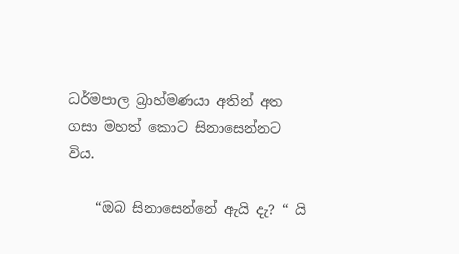ධර්මපාල බ්‍රාහ්මණයා අතින් අත ගසා මහත් කොට සිනාසෙන්නට විය.

    “ඔබ සිනාසෙන්නේ ඇයි දැ? “ යි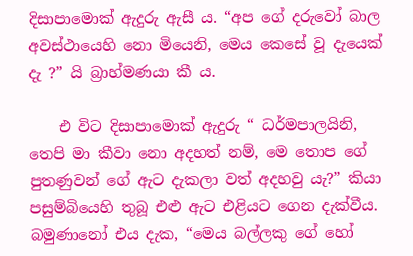දිසාපාමොක් ඇදුරු ඇසී ය. “අප ගේ දරුවෝ බාල අවස්ථායෙහි නො මියෙනි, මෙය කෙසේ වූ දැයෙක් දැ ?” යි බ්‍රාහ්මණයා කී ය.

    එ විට දිසාපාමොක් ඇදුරු “ ධර්මපාලයිනි, තෙපි මා කීවා නො අදහත් නම්, මෙ තොප ගේ පුතණුවන් ගේ ඇට දැකලා වත් අදහවු යැ?” කියා පසුම්බියෙහි තුබූ එළු ඇට එළියට ගෙන දැක්වීය. බමුණානෝ එය දැක, “මෙය බල්ලකු ගේ හෝ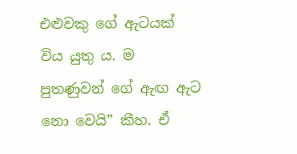එළුවකු ගේ ඇටයක් විය යුතු ය. ම පුතණුවන් ගේ ඇඟ ඇට නො වෙයි” කීහ. ඒ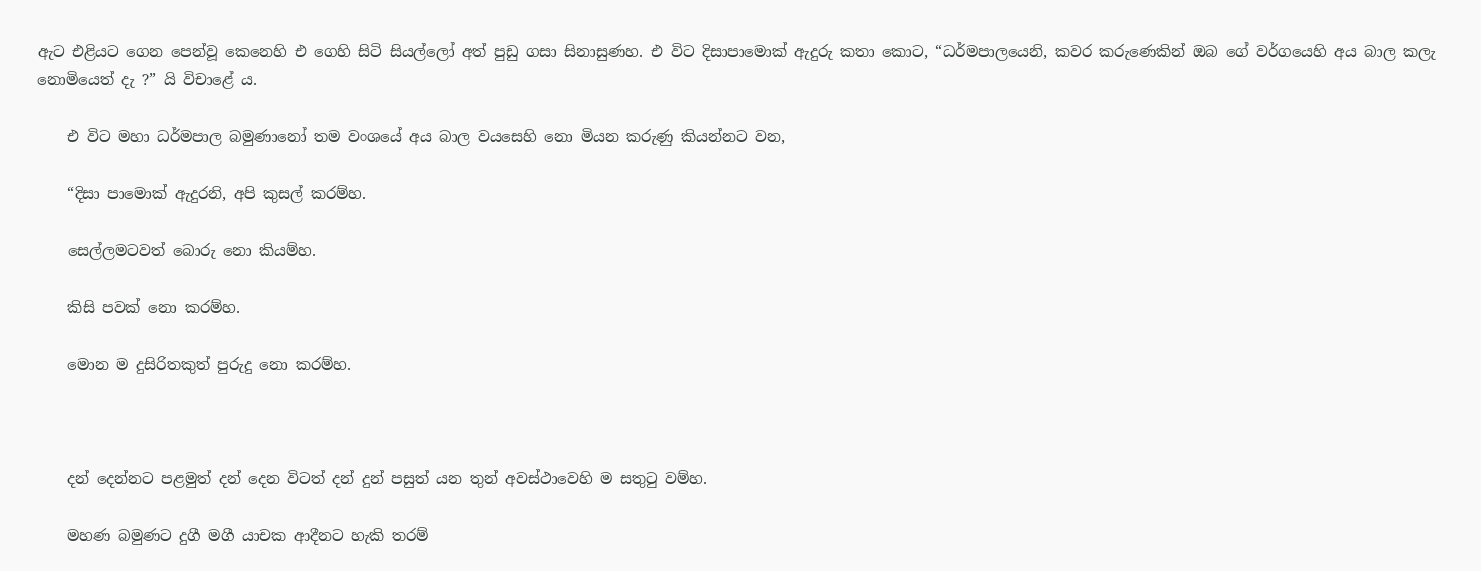ඇට එළියට ගෙන පෙන්වූ කෙනෙහි එ ගෙහි සිටි සියල්ලෝ අත් පුඩු ගසා සිනාසුණහ. එ විට දිසාපාමොක් ඇදුරු කතා කොට, “ධර්මපාලයෙනි, කවර කරුණෙකින් ඔබ ගේ වර්ගයෙහි අය බාල කලැ නොමියෙත් දැ ?” යි විචාළේ ය.

    එ විට මහා ධර්මපාල බමුණානෝ තම වංශයේ අය බාල වයසෙහි නො මියන කරුණු කියන්නට වන,

    “දිසා පාමොක් ඇදුරනි, අපි කුසල් කරම්හ.

    සෙල්ලමටවත් බොරු නො කියම්හ.

    කිසි පවක් නො කරම්හ.

    මොන ම දුසිරිතකුත් පුරුදු නො කරම්හ.



    දන් දෙන්නට පළමුත් දන් දෙන විටත් දන් දුන් පසුත් යන තුන් අවස්ථාවෙහි ම සතුටු වම්හ.

    මහණ බමුණට දුගී මගී යාචක ආදීනට හැකි තරම්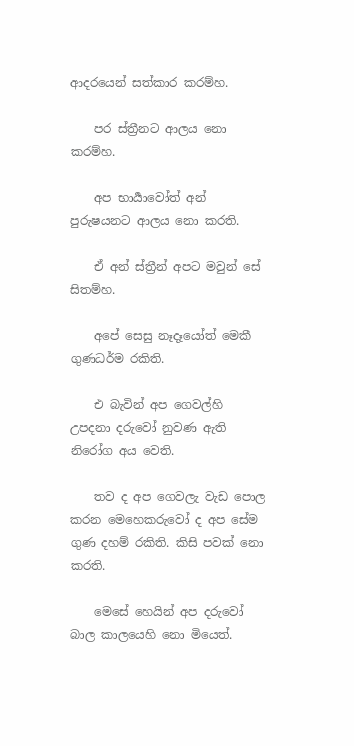ආදරයෙන් සත්කාර කරම්හ.

    පර ස්ත්‍රීනට ආලය නො කරම්හ.

    අප භාර්‍යාවෝත් අන් පුරුෂයනට ආලය නො කරති.

    ඒ අන් ස්ත්‍රීන් අපට මවුන් සේ සිතම්හ.

    අපේ සෙසු නෑදෑයෝත් මෙකී ගුණධර්ම රකිති.

    එ බැවින් අප ගෙවල්හි උපදනා දරුවෝ නුවණ ඇති නිරෝග අය වෙති.

    තව ද අප ගෙවලැ වැඩ පොල කරන මෙහෙකරුවෝ ද අප සේම ගුණ දහම් රකිති. කිසි පවක් නො කරති.

    මෙසේ හෙයින් අප දරුවෝ බාල කාලයෙහි නො මියෙත්.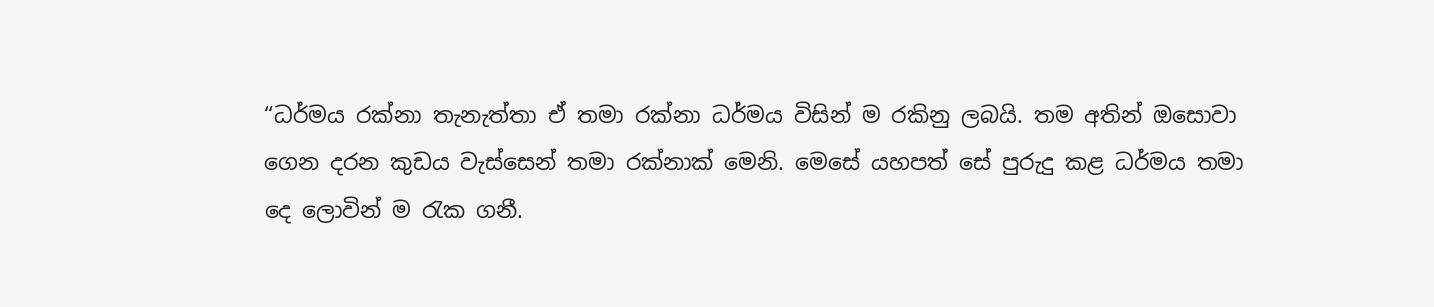“ධර්මය රක්නා තැනැත්තා ඒ තමා රක්නා ධර්මය විසින් ම රකිනු ලබයි. තම අතින් ඔසොවා ගෙන දරන කුඩය වැස්සෙන් තමා රක්නාක් මෙනි. මෙසේ යහපත් සේ පුරුදු කළ ධර්මය තමා දෙ ලොවින් ම රැක ගනී.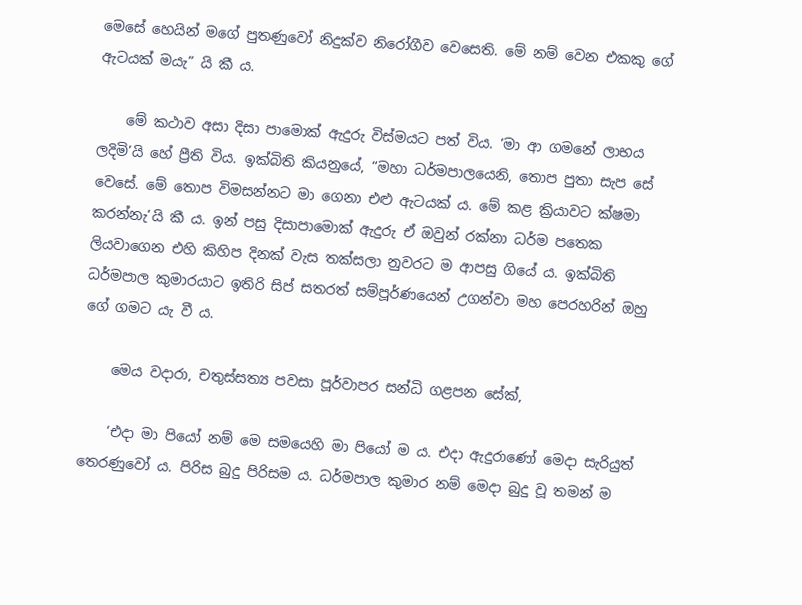මෙසේ හෙයින් මගේ පුතණුවෝ නිදුක්ව නිරෝගීව වෙසෙති. මේ නම් වෙන එකකු ගේ ඇටයක් මයැ” යි කී ය.

    මේ කථාව අසා දිසා පාමොක් ඇදුරු විස්මයට පත් විය. ‘මා ආ ගමනේ ලාභය ලදිමි’යි හේ ප්‍රීති විය. ඉක්බිති කියනුයේ, “මහා ධර්මපාලයෙනි, තොප පුතා සැප සේ වෙසේ. මේ තොප විමසන්නට මා ගෙනා එළු ඇටයක් ය. මේ කළ ක්‍රියාවට ක්ෂමා කරන්නැ’යි කී ය. ඉන් පසු දිසාපාමොක් ඇදුරු ඒ ඔවුන් රක්නා ධර්ම පතෙක ලියවාගෙන එහි කිහිප දිනක් වැස තක්සලා නුවරට ම ආපසු ගියේ ය. ඉක්බිති ධර්මපාල කුමාරයාට ඉතිරි සිප් සතරත් සම්පූර්ණයෙන් උගන්වා මහ පෙරහරින් ඔහු ගේ ගමට යැ වී ය.

    මෙය වදාරා, චතුස්සත්‍ය පවසා පූර්වාපර සන්ධි ගළපන සේක්,

    ‘එදා මා පියෝ නම් මෙ සමයෙහි මා පියෝ ම ය. එදා ඇදුරාණෝ මෙදා සැරියුත් තෙරණුවෝ ය. පිරිස බුදු පිරිසම ය. ධර්මපාල කුමාර නම් මෙදා බුදු වූ තමන් ම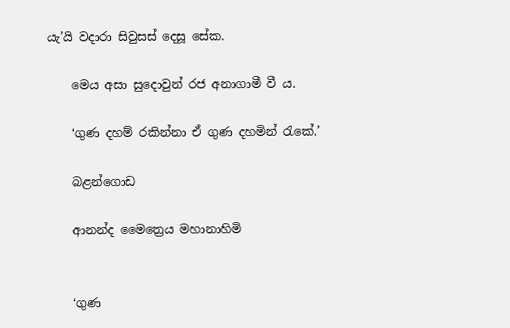යැ’යි වදාරා සිවුසස් දෙසූ සේක.

    මෙය අසා සුදොවුන් රජ අනාගාමී වී ය.

    ‘ගුණ දහම් රකින්නා ඒ ගුණ දහමින් රැකේ.’

    බළන්ගොඩ

    ආනන්ද මෛත්‍රෙය මහානාහිමි


    ‘ගුණ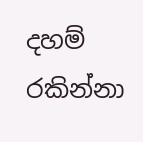දහම් රකින්නා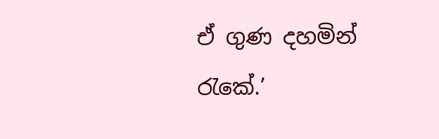ඒ ගුණ දහමින් රැකේ.’